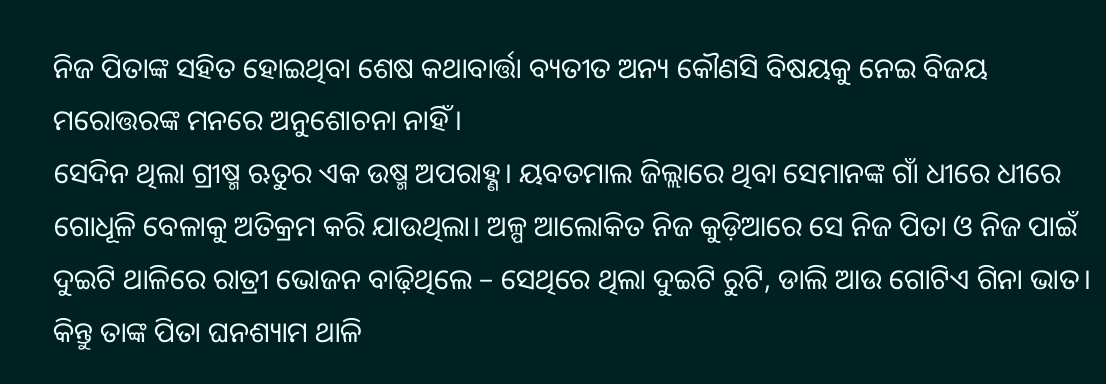ନିଜ ପିତାଙ୍କ ସହିତ ହୋଇଥିବା ଶେଷ କଥାବାର୍ତ୍ତା ବ୍ୟତୀତ ଅନ୍ୟ କୌଣସି ବିଷୟକୁ ନେଇ ବିଜୟ ମରୋତ୍ତରଙ୍କ ମନରେ ଅନୁଶୋଚନା ନାହିଁ।
ସେଦିନ ଥିଲା ଗ୍ରୀଷ୍ମ ଋତୁର ଏକ ଉଷ୍ମ ଅପରାହ୍ଣ। ୟବତମାଲ ଜିଲ୍ଲାରେ ଥିବା ସେମାନଙ୍କ ଗାଁ ଧୀରେ ଧୀରେ ଗୋଧୂଳି ବେଳାକୁ ଅତିକ୍ରମ କରି ଯାଉଥିଲା। ଅଳ୍ପ ଆଲୋକିତ ନିଜ କୁଡ଼ିଆରେ ସେ ନିଜ ପିତା ଓ ନିଜ ପାଇଁ ଦୁଇଟି ଥାଳିରେ ରାତ୍ରୀ ଭୋଜନ ବାଢ଼ିଥିଲେ – ସେଥିରେ ଥିଲା ଦୁଇଟି ରୁଟି, ଡାଲି ଆଉ ଗୋଟିଏ ଗିନା ଭାତ।
କିନ୍ତୁ ତାଙ୍କ ପିତା ଘନଶ୍ୟାମ ଥାଳି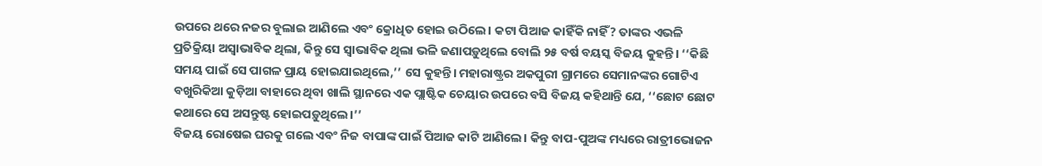ଉପରେ ଥରେ ନଜର ବୁଲାଇ ଆଣିଲେ ଏବଂ କ୍ରୋଧିତ ହୋଇ ଉଠିଲେ। କଟା ପିଆଜ କାହିଁକି ନାହିଁ? ତାଙ୍କର ଏଭଳି ପ୍ରତିକ୍ରିୟା ଅସ୍ୱାଭାବିକ ଥିଲା, କିନ୍ତୁ ସେ ସ୍ୱାଭାବିକ ଥିଲା ଭଳି ଜଣାପଡ଼ୁଥିଲେ ବୋଲି ୨୫ ବର୍ଷ ବୟସ୍କ ବିଜୟ କୁହନ୍ତି। ‘‘କିଛି ସମୟ ପାଇଁ ସେ ପାଗଳ ପ୍ରାୟ ହୋଇଯାଇଥିଲେ,’’ ସେ କୁହନ୍ତି। ମହାରାଷ୍ଟ୍ରର ଅକପୁରୀ ଗ୍ରାମରେ ସେମାନଙ୍କର ଗୋଟିଏ ବଖୁରିକିଆ କୁଡ଼ିଆ ବାହାରେ ଥିବା ଖାଲି ସ୍ଥାନରେ ଏକ ପ୍ଲାଷ୍ଟିକ ଚେୟାର ଉପରେ ବସି ବିଜୟ କହିଥାନ୍ତି ଯେ, ‘‘ଛୋଟ ଛୋଟ କଥାରେ ସେ ଅସନ୍ତୁଷ୍ଟ ହୋଇପଡ଼ୁଥିଲେ।’’
ବିଜୟ ରୋଷେଇ ଘରକୁ ଗଲେ ଏବଂ ନିଜ ବାପାଙ୍କ ପାଇଁ ପିଆଜ କାଟି ଆଣିଲେ। କିନ୍ତୁ ବାପ-ପୁଅଙ୍କ ମଧ୍ୟରେ ରାତ୍ରୀଭୋଜନ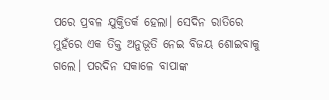ପରେ ପ୍ରବଳ ଯୁକ୍ତିତର୍କ ହେଲା। ସେଦିନ ରାତିରେ ମୁହଁରେ ଏକ ତିକ୍ତ ଅନୁଭୂତି ନେଇ ବିଜୟ ଶୋଇବାକୁ ଗଲେ। ପରଦିନ ସକାଳେ ବାପାଙ୍କ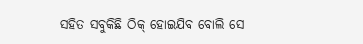ସହିତ ସବୁକିଛି ଠିକ୍ ହୋଇଯିବ ବୋଲି ସେ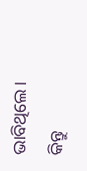ଭାବିଥିଲେ।
କିନ୍ତୁ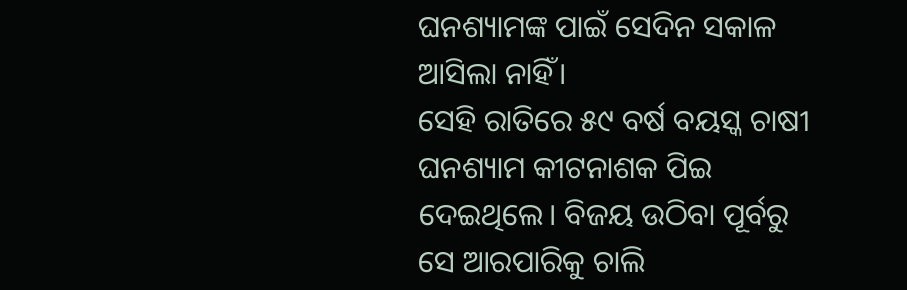ଘନଶ୍ୟାମଙ୍କ ପାଇଁ ସେଦିନ ସକାଳ ଆସିଲା ନାହିଁ।
ସେହି ରାତିରେ ୫୯ ବର୍ଷ ବୟସ୍କ ଚାଷୀ ଘନଶ୍ୟାମ କୀଟନାଶକ ପିଇ ଦେଇଥିଲେ। ବିଜୟ ଉଠିବା ପୂର୍ବରୁ ସେ ଆରପାରିକୁ ଚାଲି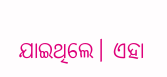ଯାଇଥିଲେ। ଏହା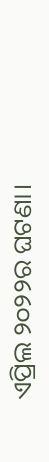ଏପ୍ରିଲ ୨୦୨୨ର ଘଟଣା।